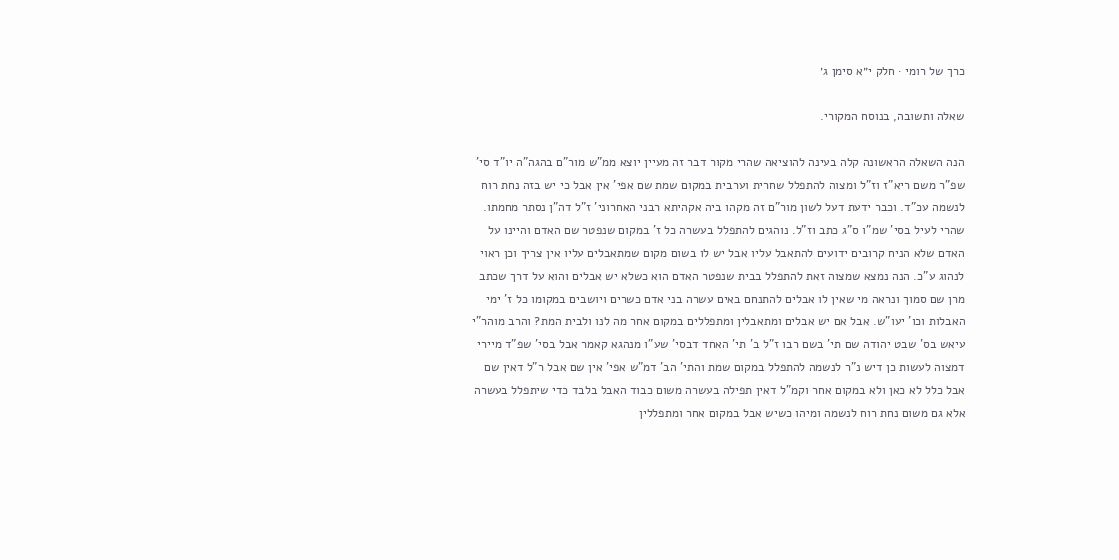כרך של רומי · חלק י״א סימן ג׳

שאלה ותשובה, בנוסח המקורי.

הנה השאלה הראשונה קלה בעינה להוציאה שהרי מקור דבר זה מעיין יוצא ממ"ש מור"ם בהגה"ה יו"ד סי' שפ"ר משם ריא"ז וז"ל ומצוה להתפלל שחרית וערבית במקום שמת שם אפי' אין אבל כי יש בזה נחת רוח לנשמה עכ"ד. וכבר ידעת דעל לשון מור"ם זה מקהו ביה אקהיתא רבני האחרוני' ז"ל דה"ן נסתר מחמתו. שהרי לעיל בסי' שמ"ו ס"ג כתב וז"ל. נוהגים להתפלל בעשרה כל ז' במקום שנפטר שם האדם והיינו על האדם שלא הניח קרובים ידועים להתאבל עליו אבל יש לו בשום מקום שמתאבלים עליו אין צריך וכן ראוי לנהוג ע"כ. הנה נמצא שמצוה זאת להתפלל בבית שנפטר האדם הוא כשלא יש אבלים והוא על דרך שכתב מרן שם סמוך ונראה מי שאין לו אבלים להתנחם באים עשרה בני אדם כשרים ויושבים במקומו כל ז' ימי האבלות וכו' יעו"ש. אבל אם יש אבלים ומתאבלין ומתפללים במקום אחר מה לנו ולבית המת? והרב מוהר"י עיאש בס' שבט יהודה שם תי' בשם רבו ז"ל ב' תי' האחד דבסי' שע"ו מנהגא קאמר אבל בסי' שפ"ד מיירי דמצוה לעשות כן דיש נ"ר לנשמה להתפלל במקום שמת והתי' הב' דמ"ש אפי' אין שם אבל ר"ל דאין שם אבל כלל לא כאן ולא במקום אחר וקמ"ל דאין תפילה בעשרה משום כבוד האבל בלבד כדי שיתפלל בעשרה אלא גם משום נחת רוח לנשמה ומיהו כשיש אבל במקום אחר ומתפללין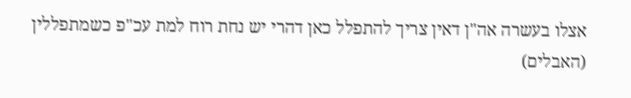אצלו בעשרה אה"ן דאין צריך להתפלל כאן דהרי יש נחת רוח למת עכ"פ כשמתפללין (האבלים)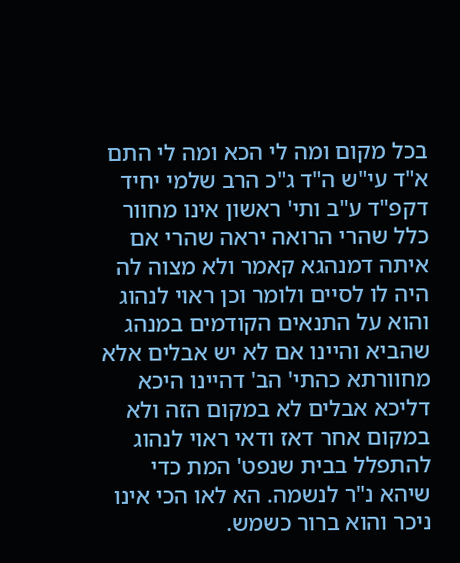בכל מקום ומה לי הכא ומה לי התם א"ד עי"ש ה"ד ג"כ הרב שלמי יחיד דקפ"ד ע"ב ותי' ראשון אינו מחוור כלל שהרי הרואה יראה שהרי אם איתה דמנהגא קאמר ולא מצוה לה היה לו לסיים ולומר וכן ראוי לנהוג והוא על התנאים הקודמים במנהג שהביא והיינו אם לא יש אבלים אלא מחוורתא כהתי' הב' דהיינו היכא דליכא אבלים לא במקום הזה ולא במקום אחר דאז ודאי ראוי לנהוג להתפלל בבית שנפט' המת כדי שיהא נ"ר לנשמה. הא לאו הכי אינו ניכר והוא ברור כשמש.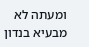ומעתה לא מבעיא בנדון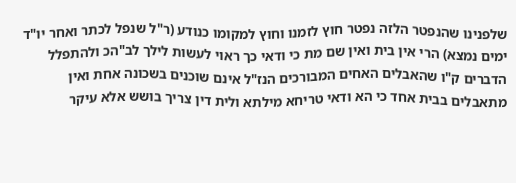שלפנינו שהנפטר הלזה נפטר חוץ לזמנו וחוץ למקומו כנודע (ר"ל שנפל לכתר ואחר יו"ד ימים נמצא) הרי אין בית ואין שם מת כי ודאי כך ראוי לעשות לילך לב"הכ ולהתפלל הדברים ק"ו שהאבלים האחים המבורכים הנז"ל אינם שוכנים בשכונה אחת ואין מתאבלים בבית אחד כי הא ודאי טריחא מילתא ולית דין צריך בושש אלא עיקר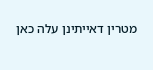מטרין דאייתינן עלה כאן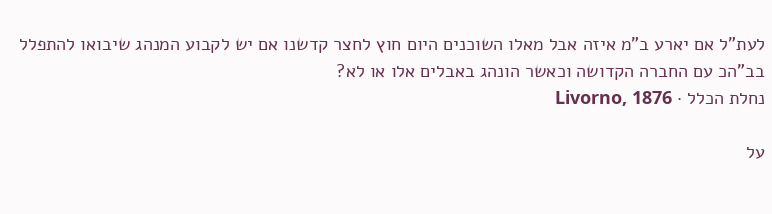לעת"ל אם יארע ב"מ איזה אבל מאלו השוכנים היום חוץ לחצר קדשנו אם יש לקבוע המנהג שיבואו להתפלל בב"הכ עם החברה הקדושה וכאשר הונהג באבלים אלו או לא?
נחלת הכלל · Livorno, 1876

על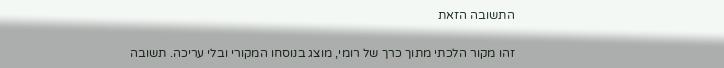התשובה הזאת

זהו מקור הלכתי מתוך כרך של רומי, מוצג בנוסחו המקורי ובלי עריכה. תשובה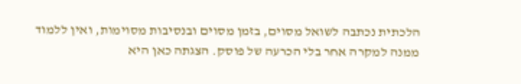הלכתית נכתבה לשואל מסוים, בזמן מסוים ובנסיבות מסוימות, ואין ללמוד ממנה למקרה אחר בלי הכרעה של פוסק. הצגתה כאן היא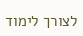לצורך לימוד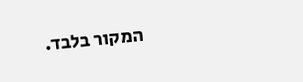המקור בלבד.